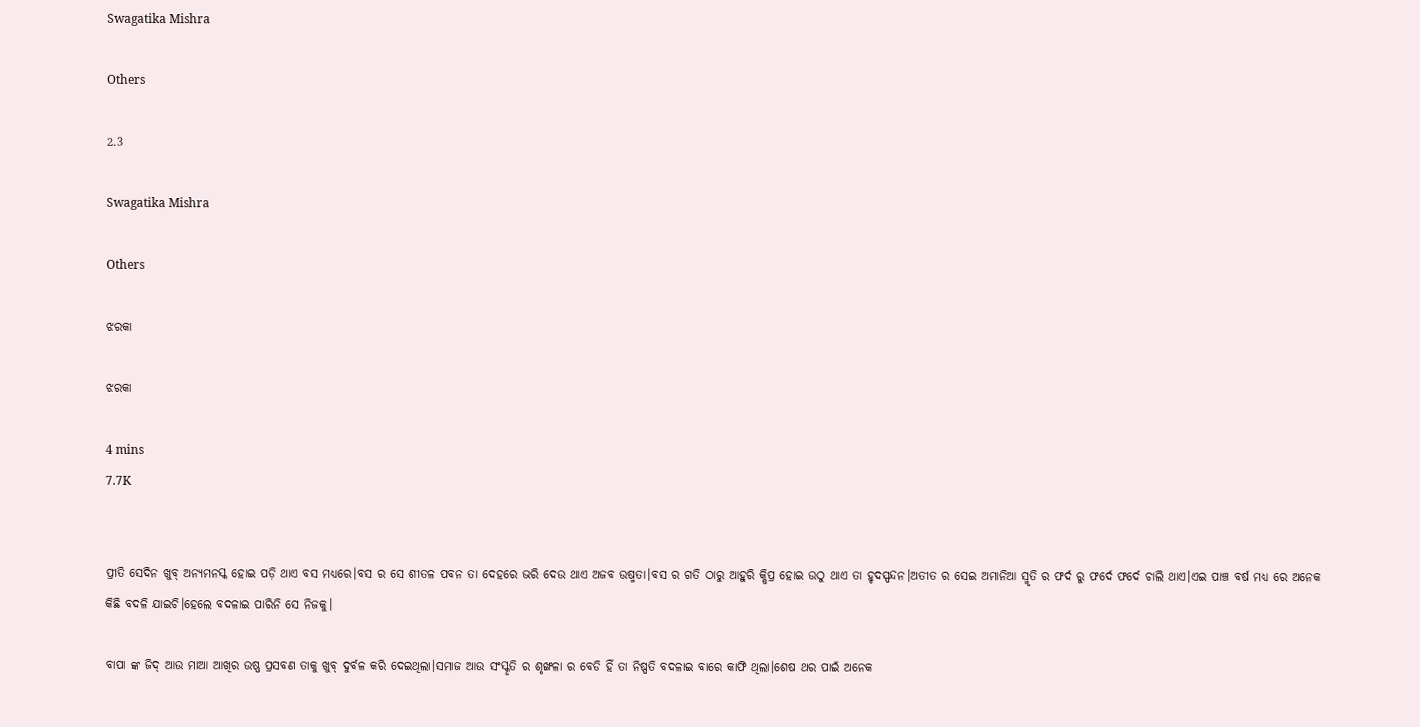Swagatika Mishra

Others

2.3

Swagatika Mishra

Others

ଝରକା

ଝରକା

4 mins
7.7K


ପ୍ରୀତି ସେଦିନ ଖୁବ୍ ଅନ୍ୟମନସ୍କ ହୋଇ ପଡ଼ି ଥାଏ ବସ ମଧ୍ୟରେ।ବସ ର ସେ ଶୀତଳ ପବନ ତା ଦେହରେ ଭରି ଦେଉ ଥାଏ ଅଜବ ଉଷ୍ମତା।ବସ ର ଗତି ଠାରୁ ଆହୁରି କ୍ଷିପ୍ର ହୋଇ ଉଠୁ ଥାଏ ତା ହୃଦସ୍ପନ୍ଦନ।ଅତୀତ ର ସେଇ ଅମାନିଆ ସ୍ମୃତି ର ଫର୍ଦ ରୁ ଫର୍ଦେ ଫର୍ଦେ ଚାଲି ଥାଏ।ଏଇ ପାଞ୍ଚ ବର୍ଷ ମଧ୍ୟ ରେ ଅନେକ କିଛି ବଦଳି ଯାଇଚି।ହେଲେ ବଦଳାଇ ପାରିନି ସେ ନିଜକୁ।

ବାପା ଙ୍କ ଜିଦ୍ ଆଉ ମାଆ ଆଖିର ଉଷ୍ଣ ପ୍ରସବଣ ତାକୁ ଖୁବ୍ ଦୁର୍ବଳ କରି ଦେଇଥିଲା।ସମାଜ ଆଉ ସଂସ୍କୃତି ର ଶୃଙ୍ଖଳା ର ବେଡି ହିଁ ତା ନିଷ୍ପତି ବଦଳାଇ ବାରେ କାଫି ଥିଲା।ଶେଷ ଥର ପାଇଁ ଅନେକ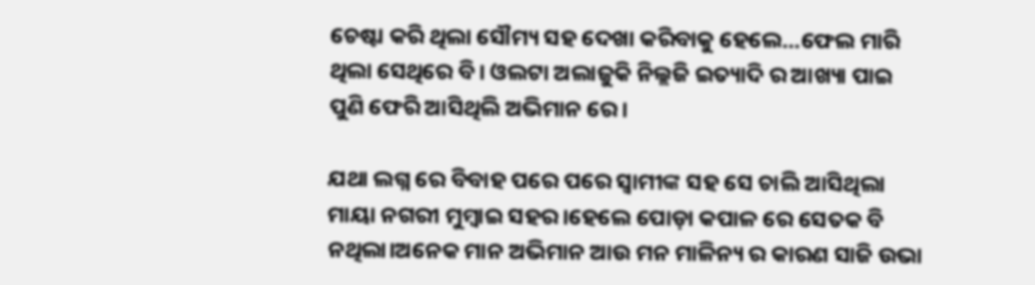ଚେଷ୍ଟା କରି ଥିଲା ସୌମ୍ୟ ସହ ଦେଖା କରିବାକୁ ହେଲେ...ଫେଲ ମାରି ଥିଲା ସେଥିରେ ବି। ଓଲଟା ଅଲାଜୁକି ନିଲ୍ଲଜି ଇତ୍ୟାଦି ର ଆଖ୍ୟା ପାଇ ପୁଣି ଫେରି ଆସିଥିଲି ଅଭିମାନ ରେ।

ଯଥା ଲଗ୍ନ ରେ ବିବାହ ପରେ ପରେ ସ୍ୱାମୀଙ୍କ ସହ ସେ ଚାଲି ଆସିଥିଲା ମାୟା ନଗରୀ ମୁମ୍ବାଇ ସହର।ହେଲେ ପୋଡ଼ା କପାଳ ରେ ସେତକ ବି ନଥିଲା।ଅନେକ ମାନ ଅଭିମାନ ଆଉ ମନ ମାଳିନ୍ୟ ର କାରଣ ସାଜି ଉଭା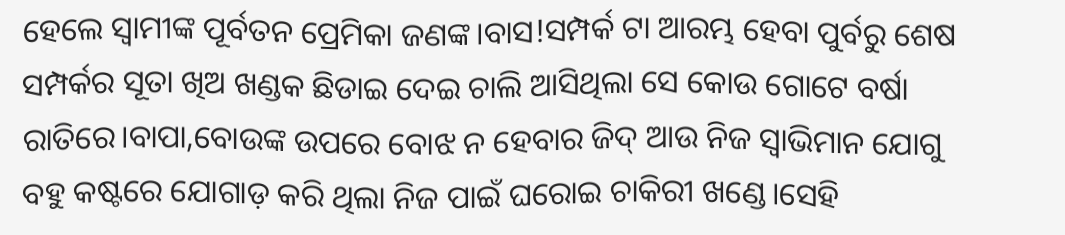ହେଲେ ସ୍ୱାମୀଙ୍କ ପୂର୍ବତନ ପ୍ରେମିକା ଜଣଙ୍କ।ବାସ!ସମ୍ପର୍କ ଟା ଆରମ୍ଭ ହେବା ପୁର୍ବରୁ ଶେଷ ସମ୍ପର୍କର ସୂତା ଖିଅ ଖଣ୍ଡକ ଛିଡାଇ ଦେଇ ଚାଲି ଆସିଥିଲା ସେ କୋଉ ଗୋଟେ ବର୍ଷା ରାତିରେ।ବାପା,ବୋଉଙ୍କ ଉପରେ ବୋଝ ନ ହେବାର ଜିଦ୍ ଆଉ ନିଜ ସ୍ୱାଭିମାନ ଯୋଗୁ ବହୁ କଷ୍ଟରେ ଯୋଗାଡ଼ କରି ଥିଲା ନିଜ ପାଇଁ ଘରୋଇ ଚାକିରୀ ଖଣ୍ଡେ।ସେହି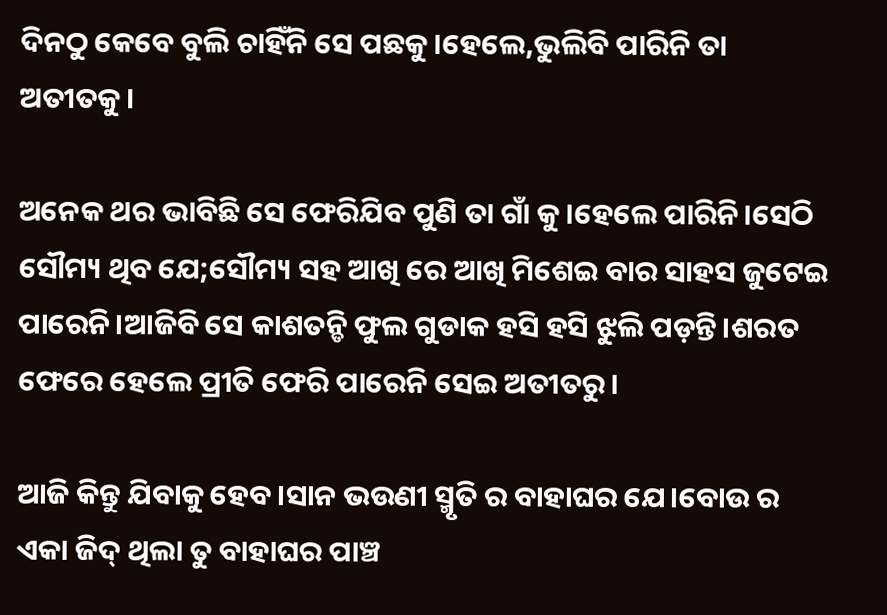ଦିନଠୁ କେବେ ବୁଲି ଚାହିଁନି ସେ ପଛକୁ।ହେଲେ,ଭୁଲିବି ପାରିନି ତା ଅତୀତକୁ।

ଅନେକ ଥର ଭାବିଛି ସେ ଫେରିଯିବ ପୁଣି ତା ଗାଁ କୁ।ହେଲେ ପାରିନି।ସେଠି ସୌମ୍ୟ ଥିବ ଯେ;ସୌମ୍ୟ ସହ ଆଖି ରେ ଆଖି ମିଶେଇ ବାର ସାହସ ଜୁଟେଇ ପାରେନି।ଆଜିବି ସେ କାଶତନ୍ଡି ଫୁଲ ଗୁଡାକ ହସି ହସି ଝୁଲି ପଡ଼ନ୍ତି।ଶରତ ଫେରେ ହେଲେ ପ୍ରୀତି ଫେରି ପାରେନି ସେଇ ଅତୀତରୁ।

ଆଜି କିନ୍ତୁ ଯିବାକୁ ହେବ।ସାନ ଭଉଣୀ ସ୍ମୃତି ର ବାହାଘର ଯେ।ବୋଉ ର ଏକା ଜିଦ୍ ଥିଲା ତୁ ବାହାଘର ପାଞ୍ଚ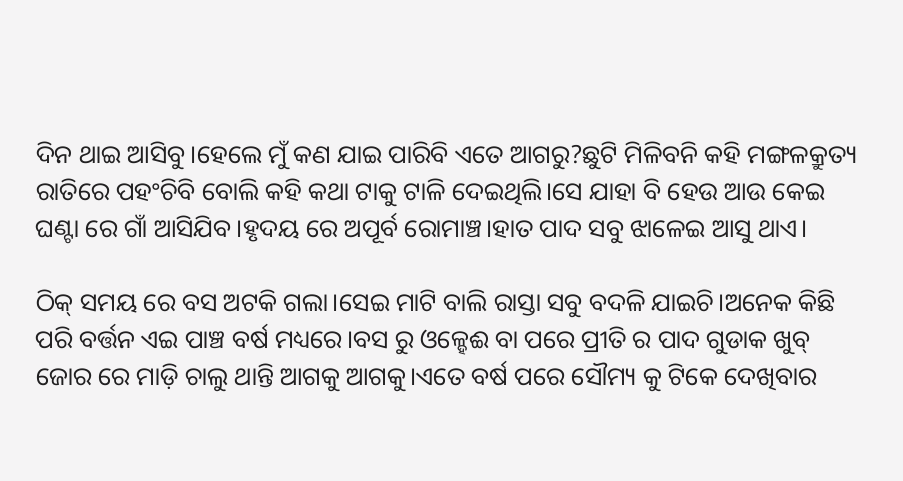ଦିନ ଥାଇ ଆସିବୁ।ହେଲେ ମୁଁ କଣ ଯାଇ ପାରିବି ଏତେ ଆଗରୁ?ଛୁଟି ମିଳିବନି କହି ମଙ୍ଗଳକ୍ରୁତ୍ୟ ରାତିରେ ପହଂଚିବି ବୋଲି କହି କଥା ଟାକୁ ଟାଳି ଦେଇଥିଲି।ସେ ଯାହା ବି ହେଉ ଆଉ କେଇ ଘଣ୍ଟା ରେ ଗାଁ ଆସିଯିବ।ହୃଦୟ ରେ ଅପୂର୍ବ ରୋମାଞ୍ଚ।ହାତ ପାଦ ସବୁ ଝାଳେଇ ଆସୁ ଥାଏ।

ଠିକ୍ ସମୟ ରେ ବସ ଅଟକି ଗଲା।ସେଇ ମାଟି ବାଲି ରାସ୍ତା ସବୁ ବଦଳି ଯାଇଚି।ଅନେକ କିଛି ପରି ବର୍ତ୍ତନ ଏଇ ପାଞ୍ଚ ବର୍ଷ ମଧ୍ୟରେ।ବସ ରୁ ଓଳ୍ହେଈ ବା ପରେ ପ୍ରୀତି ର ପାଦ ଗୁଡାକ ଖୁବ୍ ଜୋର ରେ ମାଡ଼ି ଚାଲୁ ଥାନ୍ତି ଆଗକୁ ଆଗକୁ।ଏତେ ବର୍ଷ ପରେ ସୌମ୍ୟ କୁ ଟିକେ ଦେଖିବାର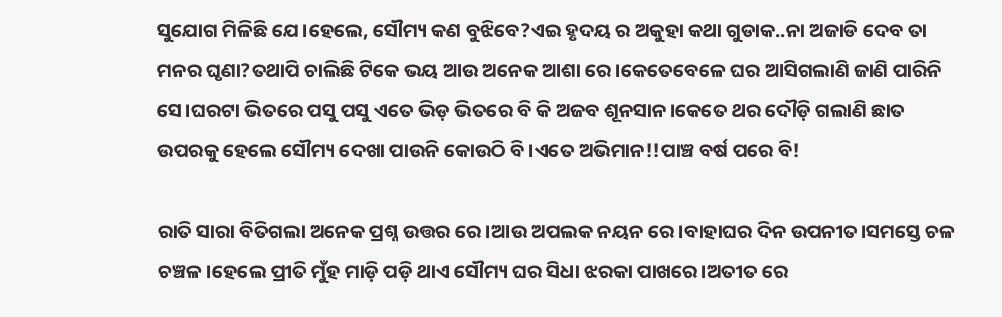ସୁଯୋଗ ମିଳିଛି ଯେ।ହେଲେ, ସୌମ୍ୟ କଣ ବୁଝିବେ?ଏଇ ହୃଦୟ ର ଅକୁହା କଥା ଗୁଡାକ..ନା ଅଜାଡି ଦେବ ତା ମନର ଘୃଣା?ତଥାପି ଚାଲିଛି ଟିକେ ଭୟ ଆଉ ଅନେକ ଆଶା ରେ।କେତେବେଳେ ଘର ଆସିଗଲାଣି ଜାଣି ପାରିନି ସେ।ଘରଟା ଭିତରେ ପସୁ ପସୁ ଏତେ ଭିଡ଼ ଭିତରେ ବି କି ଅଜବ ଶୂନସାନ।କେତେ ଥର ଦୌଡ଼ି ଗଲାଣି ଛାତ ଉପରକୁ ହେଲେ ସୌମ୍ୟ ଦେଖା ପାଉନି କୋଉଠି ବି।ଏତେ ଅଭିମାନ!!ପାଞ୍ଚ ବର୍ଷ ପରେ ବି!

ରାତି ସାରା ବିତିଗଲା ଅନେକ ପ୍ରଶ୍ନ ଉତ୍ତର ରେ।ଆଉ ଅପଲକ ନୟନ ରେ।ବାହାଘର ଦିନ ଉପନୀତ।ସମସ୍ତେ ଚଳ ଚଞ୍ଚଳ।ହେଲେ ପ୍ରୀତି ମୁଁହ ମାଡ଼ି ପଡ଼ି ଥାଏ ସୌମ୍ୟ ଘର ସିଧା ଝରକା ପାଖରେ।ଅତୀତ ରେ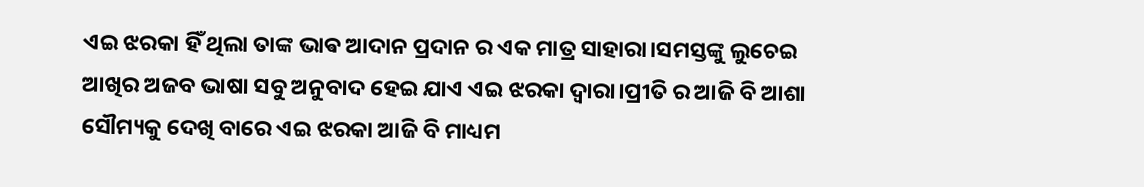ଏଇ ଝରକା ହିଁ ଥିଲା ତାଙ୍କ ଭାଵ ଆଦାନ ପ୍ରଦାନ ର ଏକ ମାତ୍ର ସାହାରା।ସମସ୍ତଙ୍କୁ ଲୁଚେଇ ଆଖିର ଅଜବ ଭାଷା ସବୁ ଅନୁବାଦ ହେଇ ଯାଏ ଏଇ ଝରକା ଦ୍ୱାରା।ପ୍ରୀତି ର ଆଜି ବି ଆଶା ସୌମ୍ୟକୁ ଦେଖି ବାରେ ଏଇ ଝରକା ଆଜି ବି ମାଧ୍ୟମ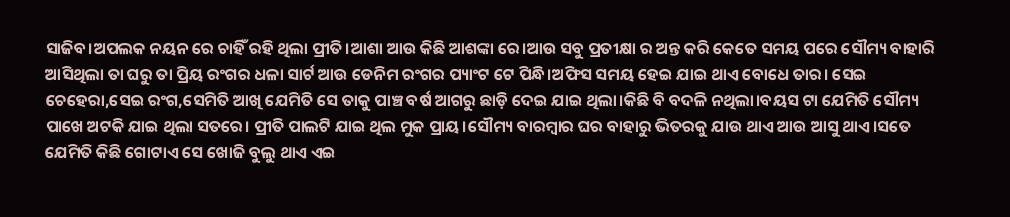ସାଜିବ।ଅପଲକ ନୟନ ରେ ଚାହିଁ ରହି ଥିଲା ପ୍ରୀତି।ଆଶା ଆଉ କିଛି ଆଶଙ୍କା ରେ।ଆଉ ସବୁ ପ୍ରତୀକ୍ଷା ର ଅନ୍ତ କରି କେତେ ସମୟ ପରେ ସୌମ୍ୟ ବାହାରି ଆସିଥିଲା ତା ଘରୁ ତା ପ୍ରିୟ ରଂଗର ଧଳା ସାର୍ଟ ଆଉ ଡେନିମ ରଂଗର ପ୍ୟାଂଟ ଟେ ପିନ୍ଧି।ଅଫିସ ସମୟ ହେଇ ଯାଇ ଥାଏ ବୋଧେ ତାର। ସେଇ ଚେହେରା,ସେଇ ରଂଗ,ସେମିତି ଆଖି ଯେମିତି ସେ ତାକୁ ପାଞ୍ଚ ବର୍ଷ ଆଗରୁ ଛାଡ଼ି ଦେଇ ଯାଇ ଥିଲା।କିଛି ବି ବଦଳି ନଥିଲା।ବୟସ ଟା ଯେମିତି ସୌମ୍ୟ ପାଖେ ଅଟକି ଯାଇ ଥିଲା ସତରେ। ପ୍ରୀତି ପାଲଟି ଯାଇ ଥିଲ ମୁକ ପ୍ରାୟ।ସୌମ୍ୟ ବାରମ୍ବାର ଘର ବାହାରୁ ଭିତରକୁ ଯାଉ ଥାଏ ଆଉ ଆସୁ ଥାଏ।ସତେ ଯେମିତି କିଛି ଗୋଟାଏ ସେ ଖୋଜି ବୁଲୁ ଥାଏ ଏଇ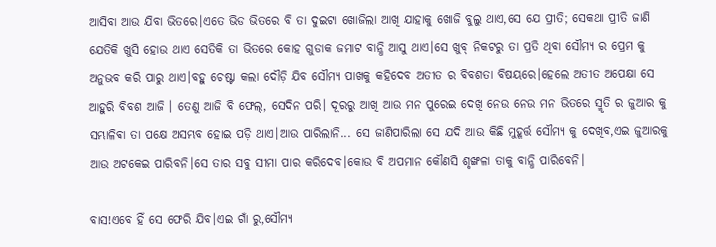ଆସିବା ଆଉ ଯିବା ଭିତରେ।ଏତେ ଭିଡ ଭିତରେ ବି ତା ଦୁଇଟା ଖୋଜିଲା ଆଖି ଯାହାକୁ ଖୋଜି ବୁଲୁ ଥାଏ,ସେ ଯେ ପ୍ରୀତି; ସେକଥା ପ୍ରୀତି ଜାଣି ଯେତିକି ଖୁସି ହୋଉ ଥାଏ ସେତିକି ତା ଭିତରେ କୋହ ଗୁଡାକ ଜମାଟ ବାନ୍ଧି ଆସୁ ଥାଏ।ସେ ଖୁବ୍ ନିକଟରୁ ତା ପ୍ରତି ଥିବା ସୌମ୍ୟ ର ପ୍ରେମ କୁ ଅନୁଭବ କରି ପାରୁ ଥାଏ।ବହୁ ଚେଷ୍ଟା କଲା ଦୌଡ଼ି ଯିବ ସୌମ୍ୟ ପାଖକୁ କହିଦେବ ଅତୀତ ର ବିବଶତା ବିଷୟରେ।ହେଲେ ଅତୀତ ଅପେକ୍ଷା ସେ ଆହୁରି ବିବଶ ଆଜି । ତେଣୁ ଆଜି ବି ଫେଲ୍, ସେଦିନ ପରି। ଦୂରରୁ ଆଖି ଆଉ ମନ ପୁରେଇ ଦେଖି ନେଉ ନେଉ ମନ ଭିତରେ ସ୍ମୃତି ର ଜୁଆର କୁ ସମ୍ଭାଳିଵା ତା ପକ୍ଷେ ଅସମ୍ଭବ ହୋଇ ପଡ଼ି ଥାଏ।ଆଉ ପାରିଲାନି... ସେ ଜାଣିପାରିଲା ସେ ଯଦି ଆଉ କିଛି ମୁହୂର୍ତ୍ତ ସୌମ୍ୟ କୁ ଦେଖିବ,ଏଇ ଜୁଆରକୁ ଆଉ ଅଟକେଇ ପାରିବନି।ସେ ତାର ସବୁ ସୀମା ପାର କରିଦେବ।କୋଉ ବି ଅପମାନ କୌଣସି ଶୃଙ୍ଖଳା ତାକୁ ବାନ୍ଧି ପାରିବେନି।

ବାସ!ଏବେ ହିଁ ସେ ଫେରି ଯିବ।ଏଇ ଗାଁ ରୁ,ସୌମ୍ୟ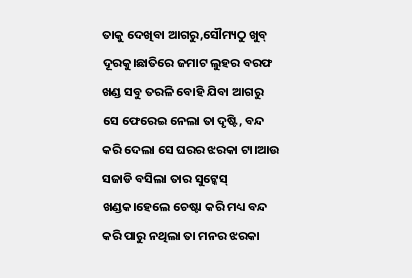ତାକୁ ଦେଖିବା ଆଗରୁ,ସୌମ୍ୟଠୁ ଖୁବ୍ ଦୂରକୁ।ଛାତିରେ ଜମାଟ ଲୁହର ବରଫ ଖଣ୍ଡ ସବୁ ତରଳି ବୋହି ଯିବା ଆଗରୁ ସେ ଫେରେଇ ନେଲା ତା ଦୃଷ୍ଟି, ବନ୍ଦ କରି ଦେଲା ସେ ଘରର ଝରକା ଟା।ଆଉ ସଜାଡି ବସିଲା ତାର ସୁଟ୍କେସ୍ ଖଣ୍ଡକ।ହେଲେ ଚେଷ୍ଟା କରି ମଧ୍ୟ ବନ୍ଦ କରି ପାରୁ ନଥିଲା ତା ମନର ଝରକା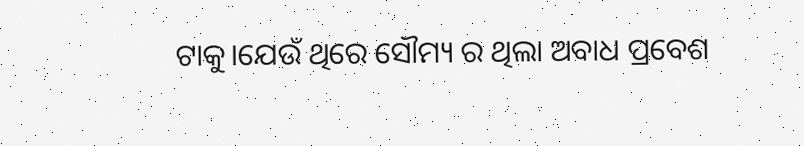ଟାକୁ।ଯେଉଁ ଥିରେ ସୌମ୍ୟ ର ଥିଲା ଅବାଧ ପ୍ରବେଶ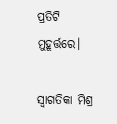ପ୍ରତିଟି ମୁହୂର୍ତ୍ତରେ।

ସ୍ୱାଗତିକା ମିଶ୍ର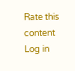Rate this content
Log in